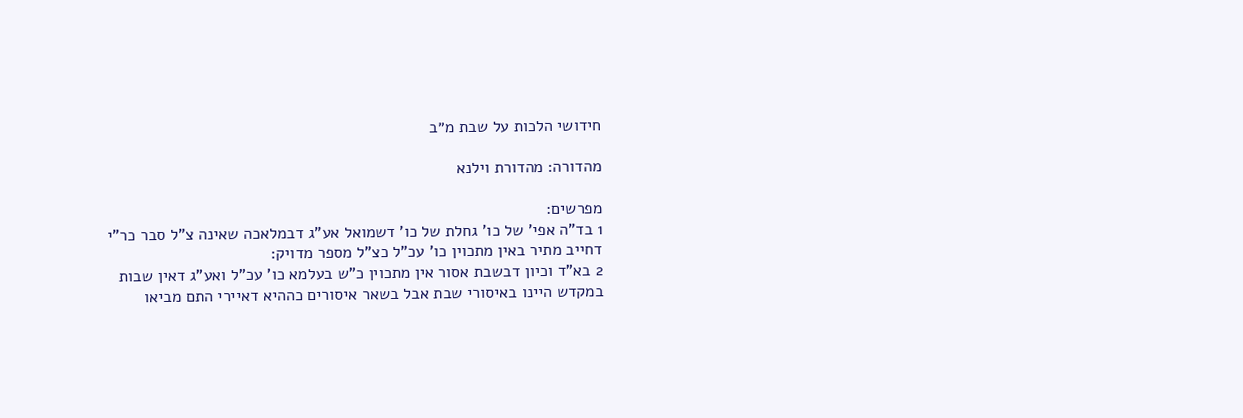חידושי הלכות על שבת מ״ב

מהדורה: מהדורת וילנא

מפרשים:
1 בד"ה אפי' של כו' גחלת של כו' דשמואל אע"ג דבמלאכה שאינה צ"ל סבר כר"י דחייב מתיר באין מתכוין כו' עכ"ל כצ"ל מספר מדויק:
2 בא"ד וכיון דבשבת אסור אין מתכוין כ"ש בעלמא כו' עכ"ל ואע"ג דאין שבות במקדש היינו באיסורי שבת אבל בשאר איסורים כההיא דאיירי התם מביאו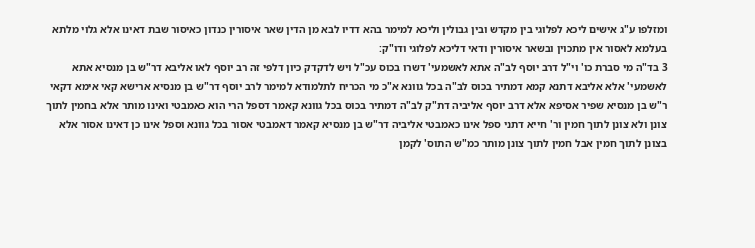ומזלפו ע"ג אישים ליכא לפלוגי בין מקדש ובין גבולין וליכא למימר בהא דדיו לבא מן הדין שאר איסורין כנדון כאיסור שבת דאינו אלא גלוי מלתא בעלמא לאסור אין מתכוין ובשאר איסורין ודאי דליכא לפלוגי ודו"ק:
3 בד"ה מי סברת כו' וי"ל דרב יוסף לב"ה אתא לאשמעי' דשרו בכוס עכ"ל ויש לדקדק כיון דלפי זה רב יוסף לאו אליבא דר"ש בן מנסיא אתא לאשמעי' אלא אליבא דתנא קמא דמתיר בכוס לב"ה בכל גוונא א"כ מי הכריח לתלמודא למימר לרב יוסף דר"ש בן מנסיא ארישא קאי אימא דקאי ר"ש בן מנסיא שפיר אסיפא אלא דרב יוסף אליביה דת"ק לב"ה דמתיר בכוס בכל גוונא קאמר דספל הרי הוא כאמבטי ואינו מותר אלא בחמין לתוך צונן ולא צונן לתוך חמין ור' חייא דתני ספל אינו כאמבטי אליביה דר"ש בן מנסיא קאמר דאמבטי אסור בכל גוונא וספל אינו כן דאינו אסור אלא בצונן לתוך חמין אבל חמין לתוך צונן מותר כמ"ש התוס' לקמן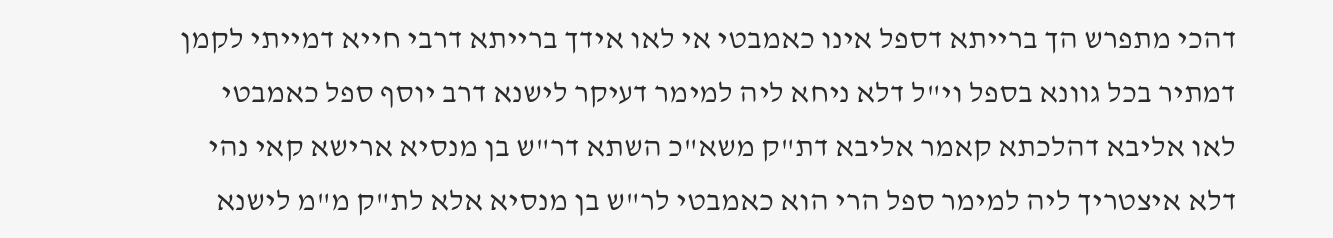דהכי מתפרש הך ברייתא דספל אינו כאמבטי אי לאו אידך ברייתא דרבי חייא דמייתי לקמן דמתיר בכל גוונא בספל וי"ל דלא ניחא ליה למימר דעיקר לישנא דרב יוסף ספל כאמבטי לאו אליבא דהלכתא קאמר אליבא דת"ק משא"כ השתא דר"ש בן מנסיא ארישא קאי נהי דלא איצטריך ליה למימר ספל הרי הוא כאמבטי לר"ש בן מנסיא אלא לת"ק מ"מ לישנא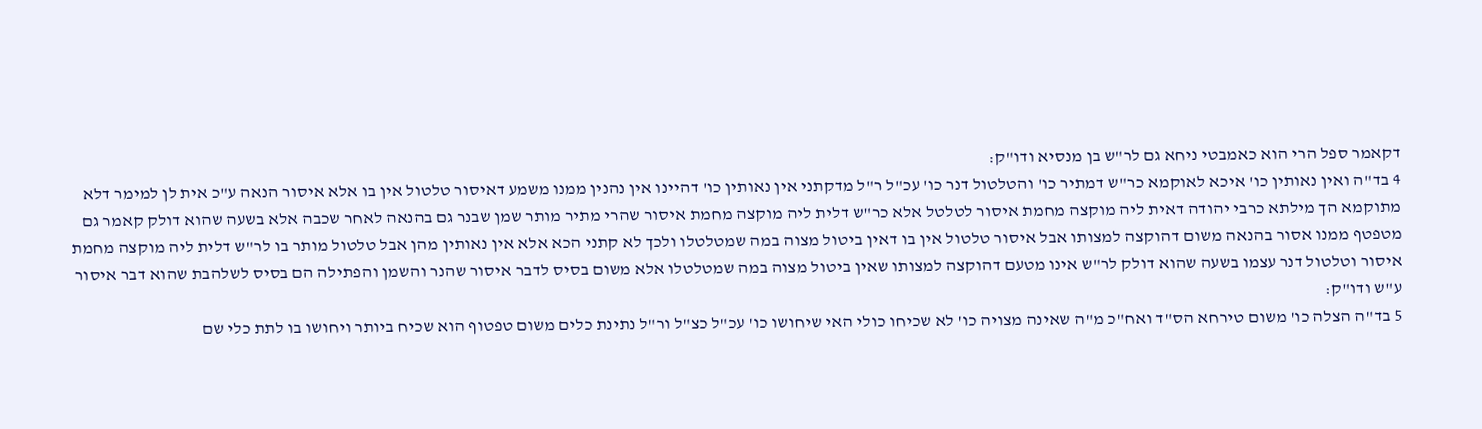דקאמר ספל הרי הוא כאמבטי ניחא גם לר"ש בן מנסיא ודו"ק:
4 בד"ה ואין נאותין כו' איכא לאוקמא כר"ש דמתיר כו' והטלטול דנר כו' עכ"ל ר"ל מדקתני אין נאותין כו' דהיינו אין נהנין ממנו משמע דאיסור טלטול אין בו אלא איסור הנאה ע"כ אית לן למימר דלא מתוקמא הך מילתא כרבי יהודה דאית ליה מוקצה מחמת איסור לטלטל אלא כר"ש דלית ליה מוקצה מחמת איסור שהרי מתיר מותר שמן שבנר גם בהנאה לאחר שכבה אלא בשעה שהוא דולק קאמר גם מטפטף ממנו אסור בהנאה משום דהוקצה למצותו אבל איסור טלטול אין בו דאין ביטול מצוה במה שמטלטלו ולכך לא קתני הכא אלא אין נאותין מהן אבל טלטול מותר בו לר"ש דלית ליה מוקצה מחמת איסור וטלטול דנר עצמו בשעה שהוא דולק לר"ש אינו מטעם דהוקצה למצותו שאין ביטול מצוה במה שמטלטלו אלא משום בסיס לדבר איסור שהנר והשמן והפתילה הם בסיס לשלהבת שהוא דבר איסור ע"ש ודו"ק:
5 בד"ה הצלה כו' משום טירחא הס"ד ואח"כ מ"ה שאינה מצויה כו' לא שכיחו כולי האי שיחושו כו' עכ"ל כצ"ל ור"ל נתינת כלים משום טפטוף הוא שכיח ביותר ויחושו בו לתת כלי שם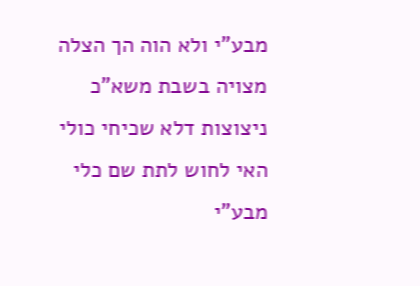מבע"י ולא הוה הך הצלה מצויה בשבת משא"כ ניצוצות דלא שכיחי כולי האי לחוש לתת שם כלי מבע"י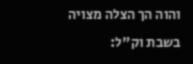והוה הך הצלה מצויה בשבת וק"ל: